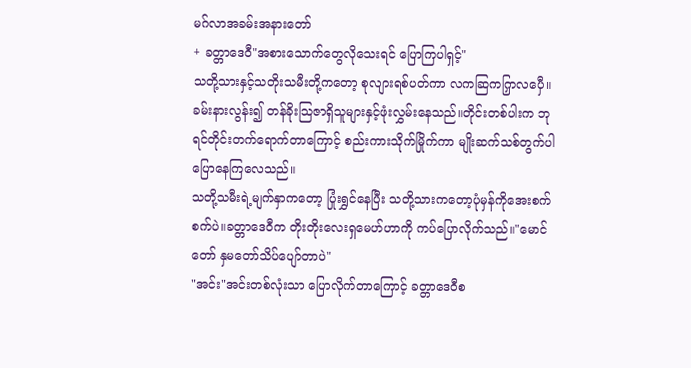မဂ်လာအခမ်းအနားတော်
+ ခတ္တာဒေဝီ"အစားသောက်တွေလိုသေးရင် ပြောကြပါရှင့်"
သတို့သားနှင့်သတိုးသမီးတို့ကတော့ စုလျားရစ်ပတ်ကာ လကဆြကကြှလပှေီ။ ခမ်းနားလွန်း၍ တန်ခိုးသြဇာရှိသူများနှင့်ဖုံးလွှမ်းနေသည်။တိုင်းတစ်ပါးက ဘုရင်တိုင်းတက်ရောက်တာကြောင့် စည်းကားသိုက်မြိုက်ကာ မျိုးဆက်သစ်တွက်ပါ ပြောနေကြလေသည်။
သတို့သမီးရဲ့မျက်နှာကတော့ ပြုံးရွှင်နေပြီး သတို့သားကတော့ပုံမှန်ကိုအေးစက်စက်ပဲ။ခတ္တာဒေဝီက တိုးတိုးလေးရှမေဟ်ဟာကို ကပ်ပြောလိုက်သည်။"မောင်တော် နှမတော်သိပ်ပျော်တာပဲ"
"အင်း"အင်းတစ်လုံးသာ ပြောလိုက်တာကြောင့် ခတ္တာဒေဝီစ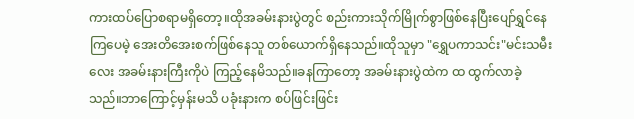ကားထပ်ပြောစရာမရှိတော့။ထိုအခမ်းနားပွဲတွင် စည်းကားသိုက်မြိုက်စွာဖြစ်နေပြီးပျော်ရွှင်နေကြပေမဲ့ အေးတိအေးစက်ဖြစ်နေသူ တစ်ယောက်ရှိနေသည်။ထိုသူမှာ "ရွှေပကာသင်း"မင်းသမီးလေး အခမ်းနားကြီးကိုပဲ ကြည့်နေမိသည်။ခနကြာတော့ အခမ်းနားပွဲထဲက ထ ထွက်လာခဲ့သည်။ဘာကြောင့်မှန်းမသိ ပခုံးနားက စပ်ဖြင်းဖြင်း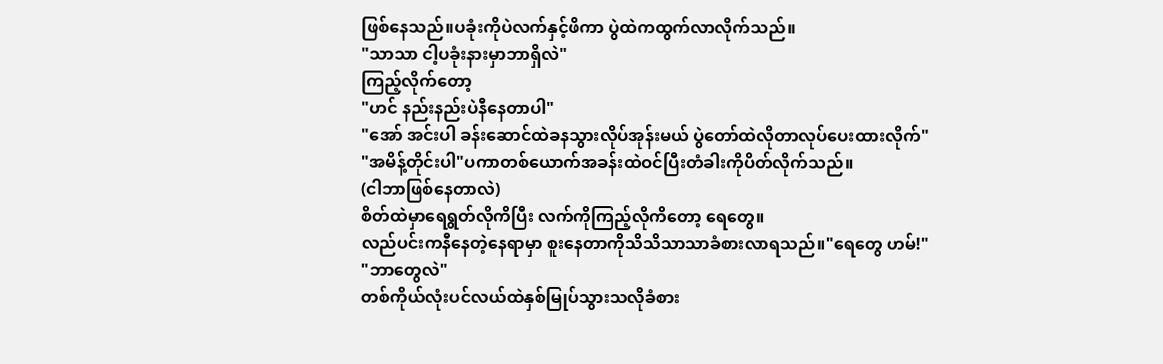ဖြစ်နေသည်။ပခုံးကိုပဲလက်နှင့်ဖိကာ ပွဲထဲကထွက်လာလိုက်သည်။
"သာသာ ငါ့ပခုံးနားမှာဘာရှိလဲ"
ကြည့်လိုက်တော့
"ဟင် နည်းနည်းပဲနီနေတာပါ"
"အော် အင်းပါ ခန်းဆောင်ထဲခနသွားလိုပ်အုန်းမယ် ပွဲတော်ထဲလိုတာလုပ်ပေးထားလိုက်"
"အမိန့်တိုင်းပါ"ပကာတစ်ယောက်အခန်းထဲဝင်ပြီးတံခါးကိုပိတ်လိုက်သည်။
(ငါဘာဖြစ်နေတာလဲ)
စိတ်ထဲမှာရေရွတ်လိုကိပြီး လက်ကိုကြည့်လိုကိတော့ ရေတွေ။
လည်ပင်းကနီနေတဲ့နေရာမှာ စူးနေတာကိုသိသိသာသာခံစားလာရသည်။"ရေတွေ ဟမ်!"
"ဘာတွေလဲ"
တစ်ကိုယ်လုံးပင်လယ်ထဲနှစ်မြုပ်သွားသလိုခံစား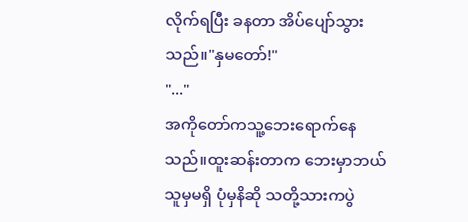လိုက်ရပြီး ခနတာ အိပ်ပျော်သွားသည်။"နှမတော်!"
"..."
အကိုတော်ကသူ့ဘေးရောက်နေသည်။ထူးဆန်းတာက ဘေးမှာဘယ်သူမှမရှိ ပုံမှနိဆို သတို့သားကပွဲ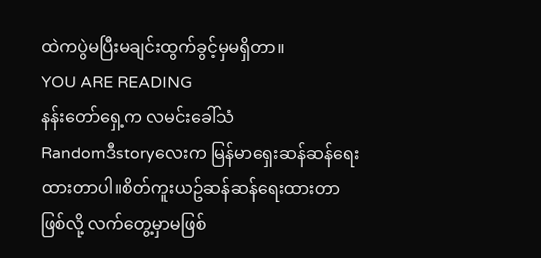ထဲကပွဲမပြီးမချင်းထွက်ခွင့်မှမရှိတာ။
YOU ARE READING
နန်းတော်ရှေ့က လမင်းခေါ်သံ
Randomဒီstoryလေးက မြန်မာရှေးဆန်ဆန်ရေးထားတာပါ။စိတ်ကူးယဥ်ဆန်ဆန်ရေးထားတာဖြစ်လို့ လက်တွေ့မှာမဖြစ်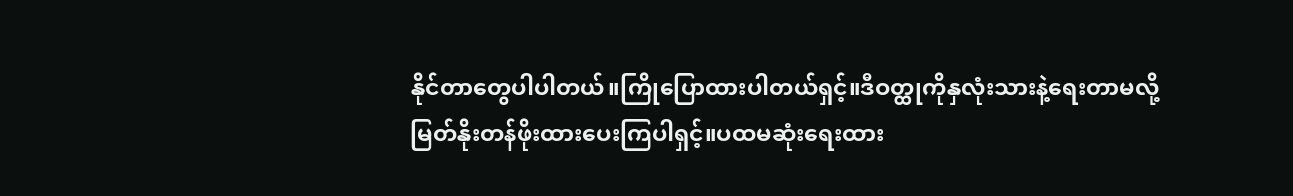နိုင်တာတွေပါပါတယ်။ကြိုပြောထားပါတယ်ရှင့်။ဒီဝတ္ထုကိုနှလုံးသားနဲ့ရေးတာမလို့ မြတ်နိုးတန်ဖိုးထားပေးကြပါရှင့်။ပထမဆုံးရေးထား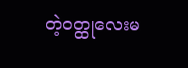တဲ့ဝတ္ထုလေးမ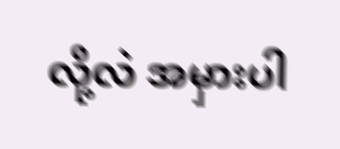လို့လဲ အမှားပါ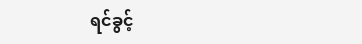ရင်ခွင့်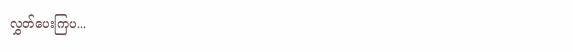လွှတ်ပေးကြပ...